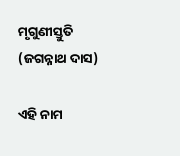ମୃଗୁଣୀସ୍ତୁତି (ଜଗନ୍ନାଥ ଦାସ)

ଏହି ନାମ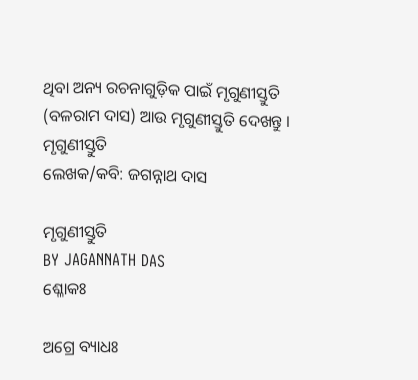ଥିବା ଅନ୍ୟ ରଚନାଗୁଡ଼ିକ ପାଇଁ ମୃଗୁଣୀସ୍ତୁତି (ବଳରାମ ଦାସ) ଆଉ ମୃଗୁଣୀସ୍ତୁତି ଦେଖନ୍ତୁ ।
ମୃଗୁଣୀସ୍ତୁତି
ଲେଖକ/କବି: ଜଗନ୍ନାଥ ଦାସ

ମୃଗୁଣୀସ୍ତୁତି
BY JAGANNATH DAS
ଶ୍ଳୋକଃ

ଅଗ୍ରେ ବ୍ୟାଧଃ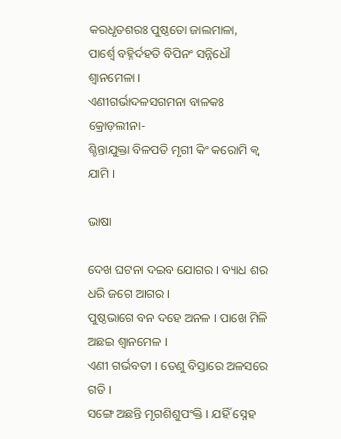କରଧୃତଶରଃ ପୁଷ୍ଠତୋ ଜାଲମାଳା,
ପାର୍ଶ୍ୱେ ବ‌ହ୍ନିର୍ଦହତି ବିପିନଂ ସନ୍ନିଧୌ ଶ୍ୱାନମେଳା ।
ଏଣୀଗର୍ଭାଦଳସଗମନା ବାଳକଃ କ୍ରୋଡ଼ଲୀନା-
ଶ୍ଚିନ୍ତାଯୁକ୍ତା ବିଳପ‌ତି ମୃଗୀ କିଂ କରୋମି କ୍ୱ ଯାମି ।

ଭାଷା

ଦେଖ ଘଟନା ଦଇବ ଯୋଗର । ବ୍ୟାଧ ଶର ଧରି ଜଗେ ଆଗର ।
ପୁଷ୍ଠଭାଗେ ବନ ଦ‌ହେ ଅନଳ । ପାଖେ ମିଳି ଅଛଇ ଶ୍ୱାନମେଳ ।
ଏଣୀ ଗର୍ଭବତୀ । ତେଣୁ ବିସ୍ତାରେ ଅଳସରେ ଗତି ।
ସଙ୍ଗେ ଅଛନ୍ତି ମୃଗଶିଶୁପଂକ୍ତି । ଯହିଁ ସ୍ନେହ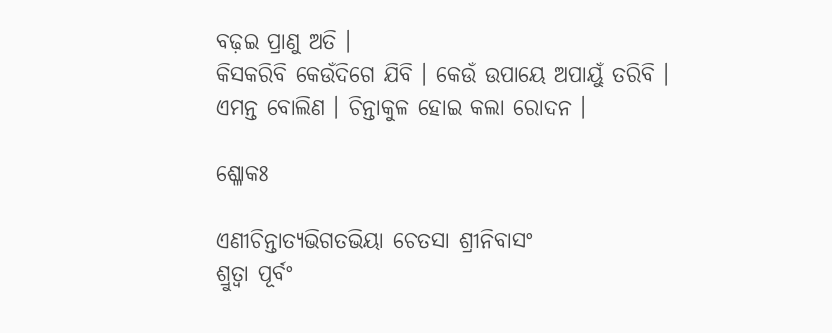ବଢ଼ଇ ପ୍ରାଣୁ ଅତି ।
କିସକରିବି କେଉଁଦିଗେ ଯିବି । କେଉଁ ଉପାୟେ ଅପାୟୁଁ ତରିବି ।
ଏମନ୍ତ ବୋଲିଣ । ଚିନ୍ତାକୁଳ ହୋଇ କଲା ରୋଦନ ।

ଶ୍ଳୋକଃ

ଏଣୀଚିନ୍ତାତ୍ୟଭିଗତଭିୟା ଚେତସା ଶ୍ରୀନିବାସଂ
ଶ୍ରୁତ୍ୱା ପୂର୍ବଂ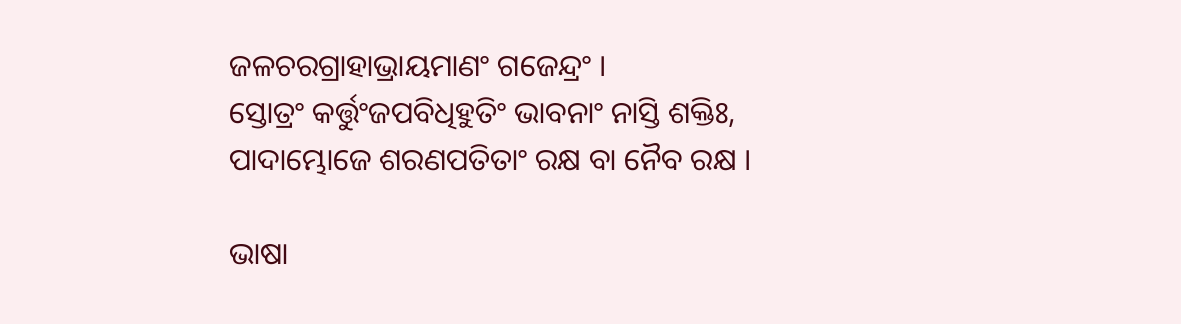ଜଳଚରଗ୍ରାହାଭ୍ରାୟମାଣଂ ଗଜେନ୍ଦ୍ରଂ ।
ସ୍ତୋତ୍ରଂ କର୍ତ୍ତୁଂଜପବିଧିହୁତିଂ ଭାବନାଂ ନାସ୍ତି ଶକ୍ତିଃ,
ପାଦାମ୍ଭୋଜେ ଶରଣପ‌ତିତାଂ ରକ୍ଷ ବା ନୈବ ରକ୍ଷ ।

ଭାଷା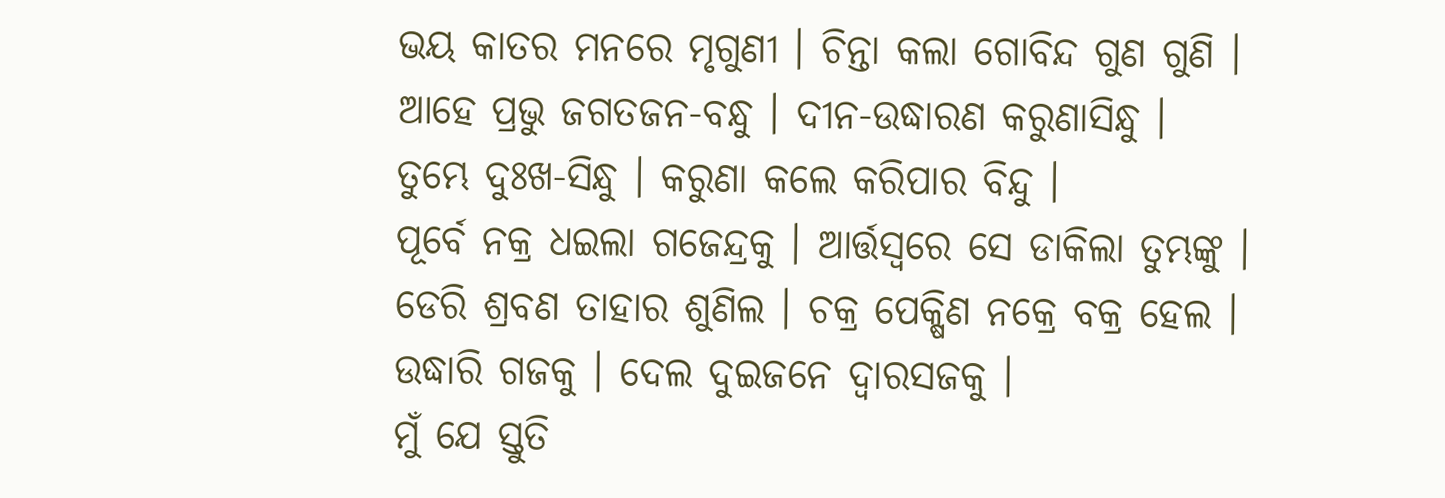ଭୟ କାତର ମନରେ ମୃଗୁଣୀ । ଚିନ୍ତା କଲା ଗୋବିନ୍ଦ ଗୁଣ ଗୁଣି ।
ଆହେ ପ୍ରଭୁ ଜଗତଜନ-ବନ୍ଧୁ । ଦୀନ-ଉଦ୍ଧାରଣ କରୁଣାସିନ୍ଧୁ ।
ତୁମ୍ଭେ ଦୁଃଖ-ସିନ୍ଧୁ । କରୁଣା କଲେ କରିପାର ବିନ୍ଦୁ ।
ପୂର୍ବେ ନ‌କ୍ର ଧଇଲା ଗଜେନ୍ଦ୍ରକୁ । ଆର୍ତ୍ତସ୍ୱରେ ସେ ଡାକିଲା ତୁମ୍ଭଙ୍କୁ ।
ଡେରି ଶ୍ରବଣ ତାହାର ଶୁଣିଲ । ଚକ୍ର ପେକ୍ଷିଣ ନ‌କ୍ରେ ବକ୍ର ହେଲ ।
ଉଦ୍ଧାରି ଗଜକୁ । ଦେଲ ଦୁଇଜନେ ଦ୍ୱାରସଜକୁ ।
ମୁଁ ଯେ ସ୍ତୁତି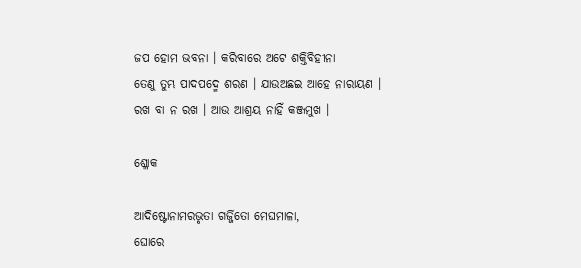ଜପ ହୋମ ଭବନା । କରିବାରେ ଅଟେ ଶକ୍ତିବିହୀନା
ତେଣୁ ତୁମ୍ଭ ପାଦପଦ୍ମେ ଶରଣ । ଯାଉଅଛଇ ଆହେ ନାରାୟଣ ।
ରଖ ବା ନ ରଖ । ଆଉ ଆଶ୍ରୟ ନାହିଁ କଞ୍ଜମୁଖ ।

ଶ୍ଳୋକ

ଆଦିଷ୍ଟୋନାମରଭୃତା ଗର୍ଜ୍ଜିତୋ ମେଘମାଳା,
ଘୋରେ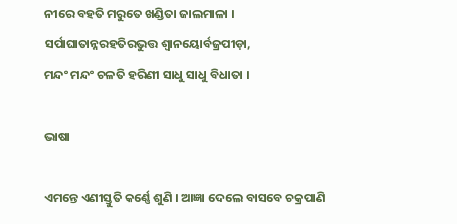ନୀରେ ବହତି ମରୁତେ ଖଣ୍ଡିତା ଜାଲମାଳା ।
ସର୍ପାଘାତାନ୍ନରହତିରଭୁତ୍ତ ଶ୍ୱାନୟୋର୍ବଜ୍ରପୀଡ଼ା,
ମନ୍ଦଂ ମନ୍ଦଂ ଚଳତି ହରିଣୀ ସାଧୁ ସାଧୁ ବିଧାତା ।

ଭାଷା

ଏମନ୍ତେ ଏଣୀସ୍ତୁତି କର୍ଣ୍ଣେ ଶୁଣି । ଆଜ୍ଞା ଦେଲେ ବାସବେ ଚକ୍ରପାଣି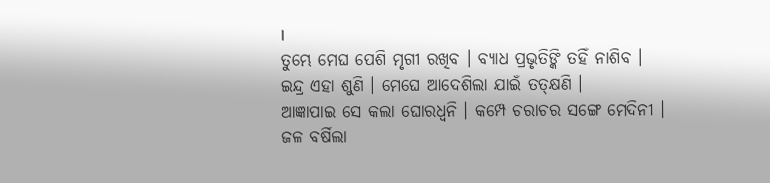।
ତୁମ୍ଭେ ମେଘ ପେଶି ମୃଗୀ ରଖିବ । ବ୍ୟାଧ ପ୍ରଭୃତିଙ୍କି ତହିଁ ନାଶିବ ।
ଇନ୍ଦ୍ର ଏହା ଶୁଣି । ମେଘେ ଆଦେଶିଲା ଯାଇଁ ତତ୍କ୍ଷଣି ।
ଆଜ୍ଞାପାଇ ସେ କଲା ଘୋରଧ୍ୱନି । କମ୍ପେ ଚରାଚର ସଙ୍ଗେ ମେଦିନୀ ।
ଜଳ ବର୍ଷିଲା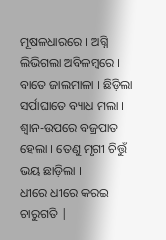ମୂଷଳଧାରରେ । ଅଗ୍ନି ଲିଭିଗଲା ଅବିଳମ୍ବରେ ।
ବାତେ ଜାଲମାଳା । ଛିଡ଼ିଲା ସର୍ପାଘାତେ ବ୍ୟାଧ ମଲା ।
ଶ୍ୱାନ-ଉପରେ ବଜ୍ରପାତ ହେଲା । ତେଣୁ ମୃଗୀ ଚିତ୍ତୁଁ ଭୟ ଛାଡ଼ିଲା ।
ଧୀରେ ଧୀରେ କରଇ ଚାରୁଗତି |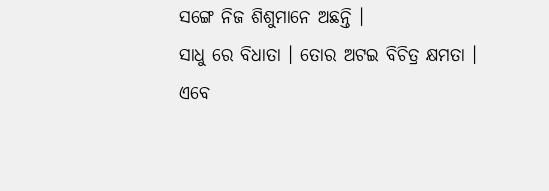ସଙ୍ଗେ ନିଜ ଶିଶୁମାନେ ଅଛନ୍ତି ।
ସାଧୁ ରେ ବିଧାତା । ତୋର ଅଟଇ ବିଚିତ୍ର କ୍ଷମତା ।
ଏବେ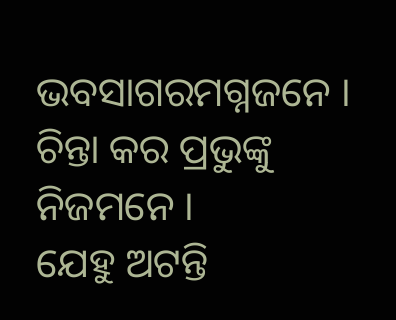ଭବସାଗରମଗ୍ନଜନେ । ଚିନ୍ତା କର ପ୍ରଭୁଙ୍କୁ ନିଜମନେ ।
ଯେହୁ ଅଟନ୍ତି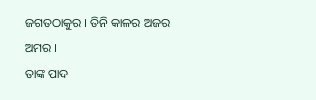ଜଗତଠାକୁର । ତିନି କାଳର ଅଜର ଅମର ।
ତାଙ୍କ ପାଦ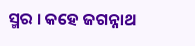ସ୍ମର । କହେ ଜଗନ୍ନାଥ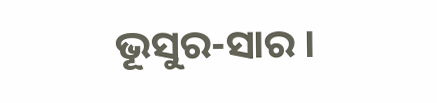ଭୂସୁର-ସାର ।